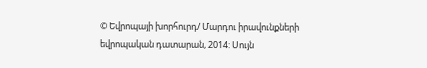© Եվրոպայի խորհուրդ/ Մարդու իրավունքների եվրոպական դատարան, 2014: Սույն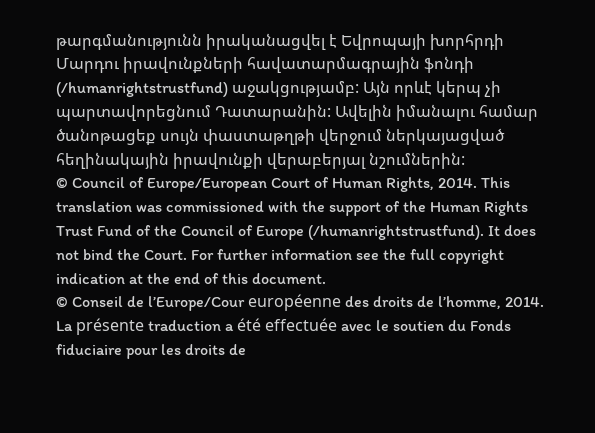թարգմանությունն իրականացվել է Եվրոպայի խորհրդի Մարդու իրավունքների հավատարմագրային ֆոնդի (/humanrightstrustfund) աջակցությամբ: Այն որևէ կերպ չի պարտավորեցնում Դատարանին: Ավելին իմանալու համար ծանոթացեք սույն փաստաթղթի վերջում ներկայացված հեղինակային իրավունքի վերաբերյալ նշումներին:
© Council of Europe/European Court of Human Rights, 2014. This translation was commissioned with the support of the Human Rights Trust Fund of the Council of Europe (/humanrightstrustfund). It does not bind the Court. For further information see the full copyright indication at the end of this document.
© Conseil de l’Europe/Cour européenne des droits de l’homme, 2014. La présente traduction a été effectuée avec le soutien du Fonds fiduciaire pour les droits de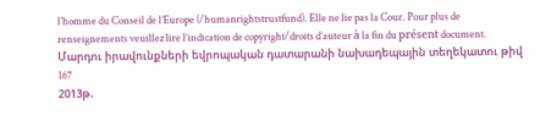l’homme du Conseil de l’Europe (/humanrightstrustfund). Elle ne lie pas la Cour. Pour plus de renseignements veuillez lire l’indication de copyright/droits d’auteur à la fin du présent document.
Մարդու իրավունքների եվրոպական դատարանի նախադեպային տեղեկատու թիվ 167
2013թ.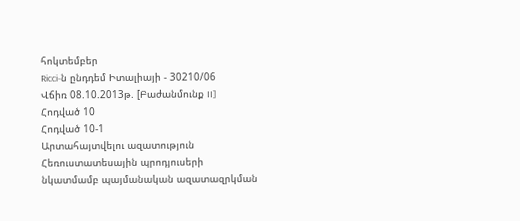հոկտեմբեր
Ricci-ն ընդդեմ Իտալիայի - 30210/06
Վճիռ 08.10.2013թ. [Բաժանմունք II]
Հոդված 10
Հոդված 10-1
Արտահայտվելու ազատություն
Հեռուստատեսային պրոդյուսերի նկատմամբ պայմանական ազատազրկման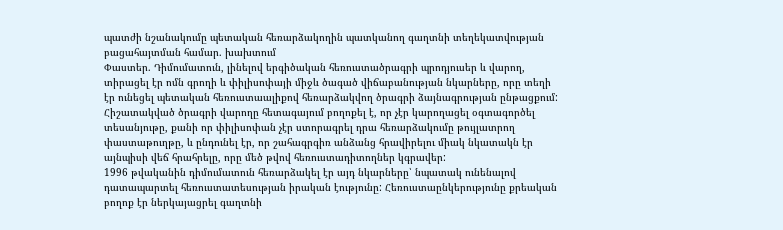պատժի նշանակումը պետական հեռարձակողին պատկանող գաղտնի տեղեկատվության բացահայտման համար. խախտում
Փաստեր. Դիմումատուն, լինելով երգիծական հեռուստածրագրի պրոդյուսեր և վարող, տիրացել էր ոմն գրողի և փիլիսոփայի միջև ծագած վիճաբանության նկարները, որը տեղի էր ունեցել պետական հեռուստաալիքով հեռարձակվող ծրագրի ձայնագրության ընթացքում: Հիշատակված ծրագրի վարողը հետագայում բողոքել է, որ չէր կարողացել օգտագործել տեսանյութը, քանի որ փիլիսոփան չէր ստորագրել դրա հեռարձակումը թույլատրող փաստաթուղթը, և ընդունել էր, որ շահագրգիռ անձանց հրավիրելու միակ նկատակն էր այնպիսի վեճ հրահրելը, որը մեծ թվով հեռուստադիտողներ կգրավեր:
1996 թվականին դիմումատուն հեռարձակել էր այդ նկարները՝ նպատակ ունենալով դատապարտել հեռուստատեսության իրական էությունը: Հեռուստաընկերությունը քրեական բողոք էր ներկայացրել գաղտնի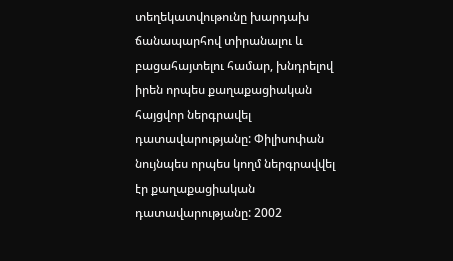տեղեկատվութունը խարդախ ճանապարհով տիրանալու և բացահայտելու համար, խնդրելով իրեն որպես քաղաքացիական հայցվոր ներգրավել դատավարությանը: Փիլիսոփան նույնպես որպես կողմ ներգրավվել էր քաղաքացիական դատավարությանը: 2002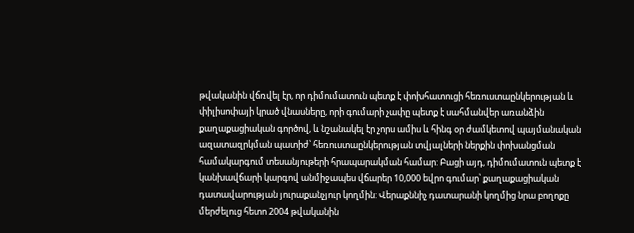թվականին վճռվել էր, որ դիմումատուն պետք է փոխհատուցի հեռուստաընկերության և փիլիսոփայի կրած վնասները, որի գումարի չափը պետք է սահմանվեր առանձին քաղաքացիական գործով, և նշանակել էր չորս ամիս և հինգ օր ժամկետով պայմանական ազատազրկման պատիժ՝ հեռուստաընկերության տվյալների ներքին փոխանցման համակարգում տեսանյութերի հրապարակման համար: Բացի այդ, դիմումատուն պետք է կանխավճարի կարգով անմիջապես վճարեր 10,000 եվրո գումար՝ քաղաքացիական դատավարության յուրաքանչյուր կողմին: Վերաքննիչ դատարանի կողմից նրա բողոքը մերժելուց հետո 2004 թվականին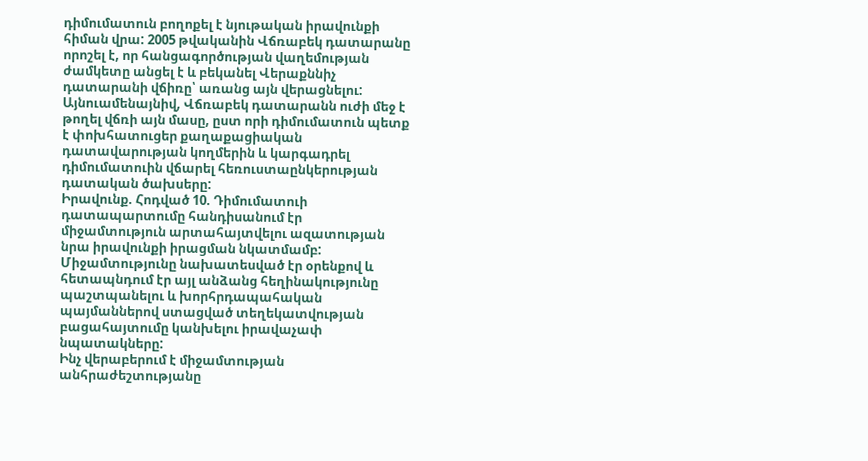դիմումատուն բողոքել է նյութական իրավունքի հիման վրա: 2005 թվականին Վճռաբեկ դատարանը որոշել է, որ հանցագործության վաղեմության ժամկետը անցել է և բեկանել Վերաքննիչ դատարանի վճիռը՝ առանց այն վերացնելու: Այնուամենայնիվ, Վճռաբեկ դատարանն ուժի մեջ է թողել վճռի այն մասը, ըստ որի դիմումատուն պետք է փոխհատուցեր քաղաքացիական դատավարության կողմերին և կարգադրել դիմումատուին վճարել հեռուստաընկերության դատական ծախսերը:
Իրավունք. Հոդված 10. Դիմումատուի դատապարտումը հանդիսանում էր միջամտություն արտահայտվելու ազատության նրա իրավունքի իրացման նկատմամբ: Միջամտությունը նախատեսված էր օրենքով և հետապնդում էր այլ անձանց հեղինակությունը պաշտպանելու և խորհրդապահական պայմաններով ստացված տեղեկատվության բացահայտումը կանխելու իրավաչափ նպատակները:
Ինչ վերաբերում է միջամտության անհրաժեշտությանը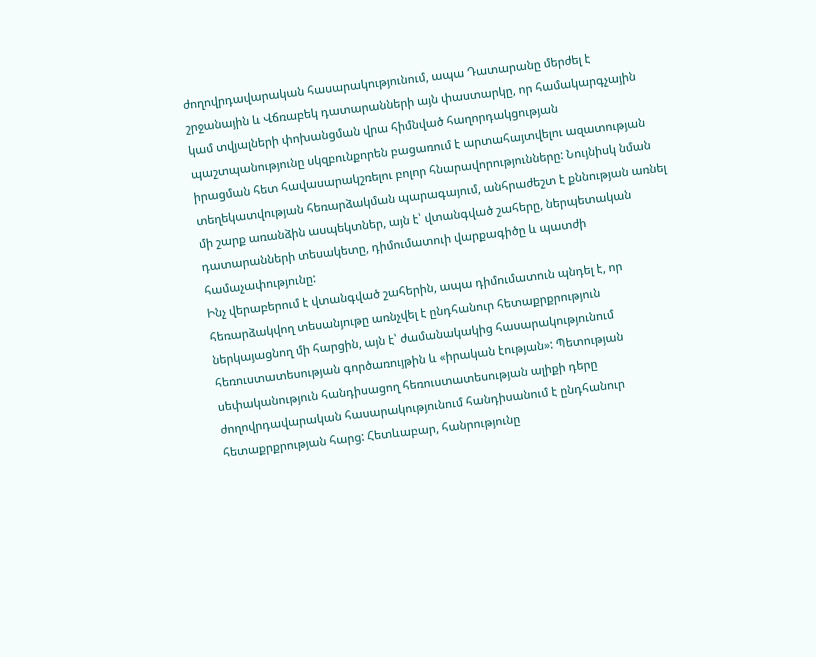ժողովրդավարական հասարակությունում, ապա Դատարանը մերժել է շրջանային և Վճռաբեկ դատարանների այն փաստարկը, որ համակարգչային կամ տվյալների փոխանցման վրա հիմնված հաղորդակցության պաշտպանությունը սկզբունքորեն բացառում է արտահայտվելու ազատության իրացման հետ հավասարակշռելու բոլոր հնարավորությունները: Նույնիսկ նման տեղեկատվության հեռարձակման պարագայում, անհրաժեշտ է քննության առնել մի շարք առանձին ասպեկտներ, այն է՝ վտանգված շահերը, ներպետական դատարանների տեսակետը, դիմումատուի վարքագիծը և պատժի համաչափությունը:
Ինչ վերաբերում է վտանգված շահերին, ապա դիմումատուն պնդել է, որ հեռարձակվող տեսանյութը առնչվել է ընդհանուր հետաքրքրություն ներկայացնող մի հարցին, այն է՝ ժամանակակից հասարակությունում հեռուստատեսության գործառույթին և «իրական էության»: Պետության սեփականություն հանդիսացող հեռուստատեսության ալիքի դերը ժողովրդավարական հասարակությունում հանդիսանում է ընդհանուր հետաքրքրության հարց: Հետևաբար, հանրությունը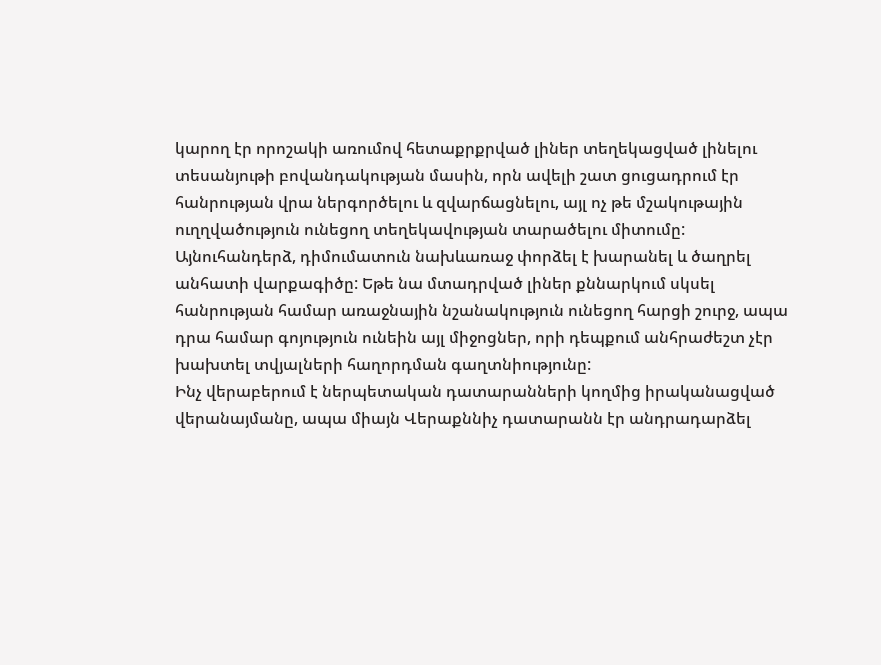կարող էր որոշակի առումով հետաքրքրված լիներ տեղեկացված լինելու տեսանյութի բովանդակության մասին, որն ավելի շատ ցուցադրում էր հանրության վրա ներգործելու և զվարճացնելու, այլ ոչ թե մշակութային ուղղվածություն ունեցող տեղեկավության տարածելու միտումը: Այնուհանդերձ, դիմումատուն նախևառաջ փորձել է խարանել և ծաղրել անհատի վարքագիծը: Եթե նա մտադրված լիներ քննարկում սկսել հանրության համար առաջնային նշանակություն ունեցող հարցի շուրջ, ապա դրա համար գոյություն ունեին այլ միջոցներ, որի դեպքում անհրաժեշտ չէր խախտել տվյալների հաղորդման գաղտնիությունը:
Ինչ վերաբերում է ներպետական դատարանների կողմից իրականացված վերանայմանը, ապա միայն Վերաքննիչ դատարանն էր անդրադարձել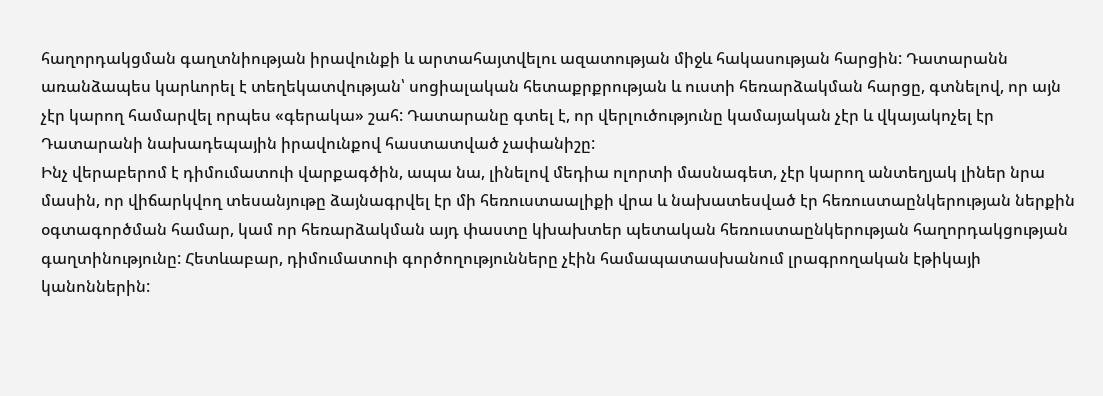հաղորդակցման գաղտնիության իրավունքի և արտահայտվելու ազատության միջև հակասության հարցին: Դատարանն առանձապես կարևորել է տեղեկատվության՝ սոցիալական հետաքրքրության և ուստի հեռարձակման հարցը, գտնելով, որ այն չէր կարող համարվել որպես «գերակա» շահ: Դատարանը գտել է, որ վերլուծությունը կամայական չէր և վկայակոչել էր Դատարանի նախադեպային իրավունքով հաստատված չափանիշը:
Ինչ վերաբերոմ է դիմումատուի վարքագծին, ապա նա, լինելով մեդիա ոլորտի մասնագետ, չէր կարող անտեղյակ լիներ նրա մասին, որ վիճարկվող տեսանյութը ձայնագրվել էր մի հեռուստաալիքի վրա և նախատեսված էր հեռուստաընկերության ներքին օգտագործման համար, կամ որ հեռարձակման այդ փաստը կխախտեր պետական հեռուստաընկերության հաղորդակցության գաղտինությունը: Հետևաբար, դիմումատուի գործողությունները չէին համապատասխանում լրագրողական էթիկայի կանոններին: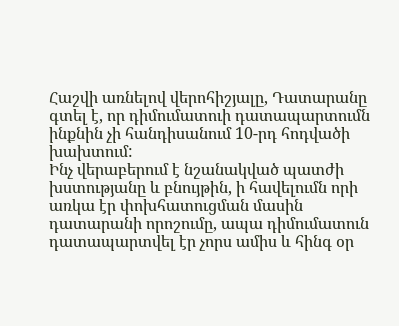Հաշվի առնելով վերոհիշյալը, Դատարանը գտել է, որ դիմումատուի դատապարտումն ինքնին չի հանդիսանում 10-րդ հոդվածի խախտում:
Ինչ վերաբերում է նշանակված պատժի խստությանը և բնույթին, ի հավելումն որի առկա էր փոխհատուցման մասին դատարանի որոշումը, ապա դիմումատուն դատապարտվել էր չորս ամիս և հինգ օր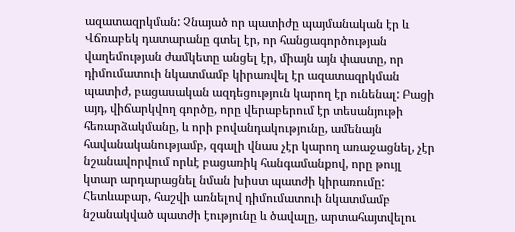ազատազրկման: Չնայած որ պատիժը պայմանական էր և Վճռաբեկ դատարանը գտել էր, որ հանցագործության վաղեմության ժամկետը անցել էր, միայն այն փաստը, որ դիմումատուի նկատմամբ կիրառվել էր ազատազրկման պատիժ, բացասական ազդեցություն կարող էր ունենալ: Բացի այդ, վիճարկվող գործը, որը վերաբերում էր տեսանյութի հեռարձակմանը, և որի բովանդակությունը, ամենայն հավանականությամբ, զգալի վնաս չէր կարող առաջացնել, չէր նշանավորվում որևէ բացառիկ հանգամանքով, որը թույլ կտար արդարացնել նման խիստ պատժի կիրառումը: Հետևաբար, հաշվի առնելով դիմումատուի նկատմամբ նշանակված պատժի էությունը և ծավալը, արտահայտվելու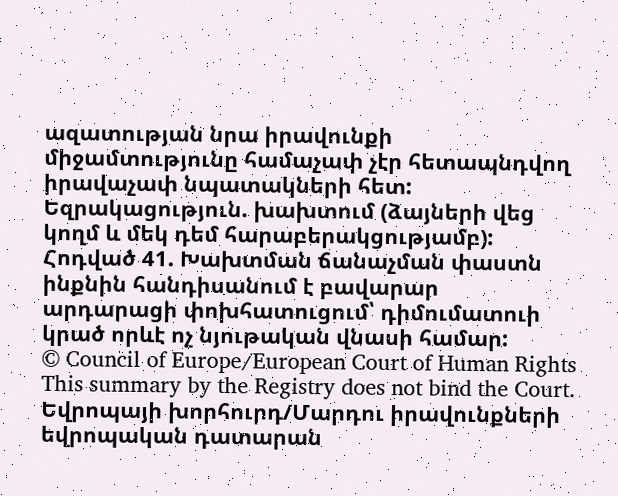ազատության նրա իրավունքի միջամտությունը համաչափ չէր հետապնդվող իրավաչափ նպատակների հետ:
Եզրակացություն. խախտում (ձայների վեց կողմ և մեկ դեմ հարաբերակցությամբ):
Հոդված 41. Խախտման ճանաչման փաստն ինքնին հանդիսանում է բավարար արդարացի փոխհատուցում՝ դիմումատուի կրած որևէ ոչ նյութական վնասի համար:
© Council of Europe/European Court of Human Rights
This summary by the Registry does not bind the Court.
Եվրոպայի խորհուրդ/Մարդու իրավունքների եվրոպական դատարան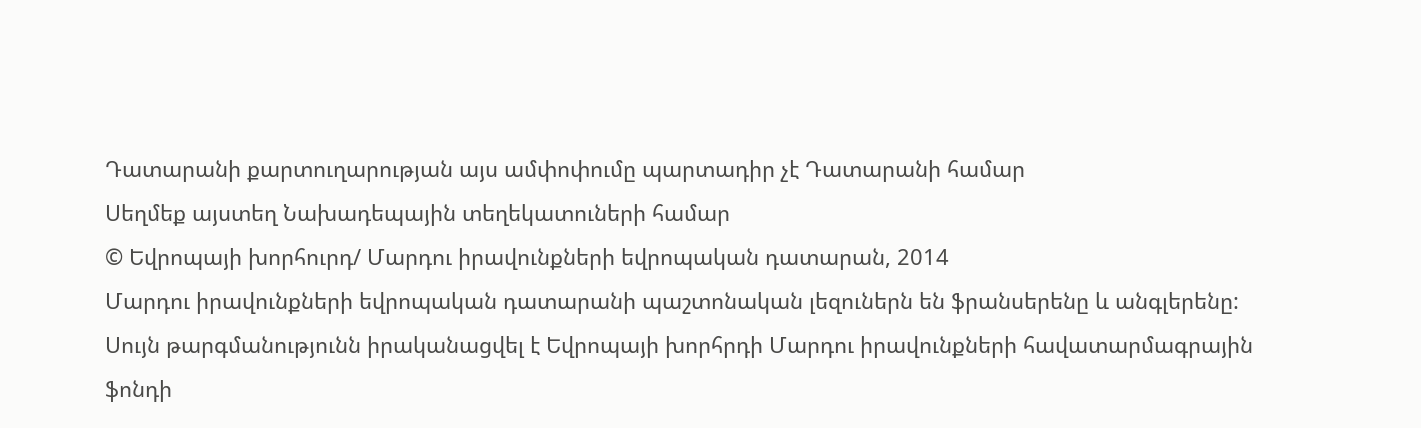Դատարանի քարտուղարության այս ամփոփումը պարտադիր չէ Դատարանի համար
Սեղմեք այստեղ Նախադեպային տեղեկատուների համար
© Եվրոպայի խորհուրդ/ Մարդու իրավունքների եվրոպական դատարան, 2014
Մարդու իրավունքների եվրոպական դատարանի պաշտոնական լեզուներն են ֆրանսերենը և անգլերենը: Սույն թարգմանությունն իրականացվել է Եվրոպայի խորհրդի Մարդու իրավունքների հավատարմագրային ֆոնդի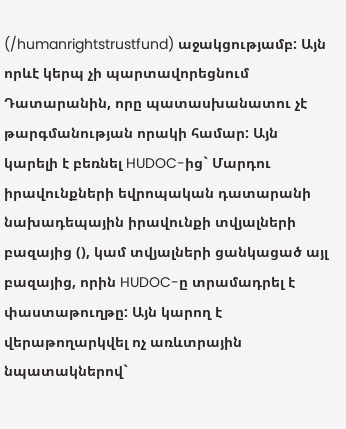(/humanrightstrustfund) աջակցությամբ: Այն որևէ կերպ չի պարտավորեցնում Դատարանին, որը պատասխանատու չէ թարգմանության որակի համար: Այն կարելի է բեռնել HUDOC-ից` Մարդու իրավունքների եվրոպական դատարանի նախադեպային իրավունքի տվյալների բազայից (), կամ տվյալների ցանկացած այլ բազայից, որին HUDOC-ը տրամադրել է փաստաթուղթը: Այն կարող է վերաթողարկվել ոչ առևտրային նպատակներով`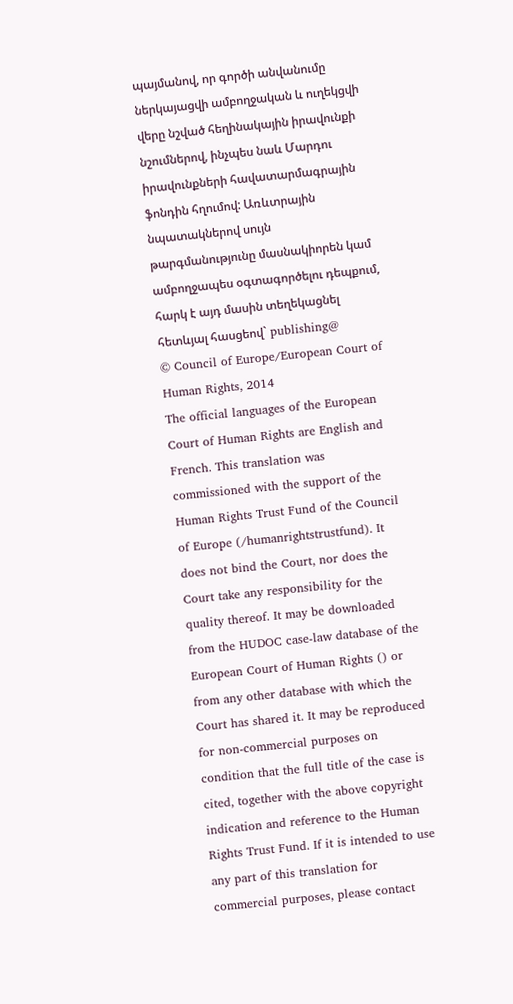պայմանով, որ գործի անվանումը ներկայացվի ամբողջական և ուղեկցվի վերը նշված հեղինակային իրավունքի նշումներով, ինչպես նաև Մարդու իրավունքների հավատարմագրային ֆոնդին հղումով: Առևտրային նպատակներով սույն թարգմանությունը մասնակիորեն կամ ամբողջապես օգտագործելու դեպքում, հարկ է այդ մասին տեղեկացնել հետևյալ հասցեով` publishing@
© Council of Europe/European Court of Human Rights, 2014
The official languages of the European Court of Human Rights are English and French. This translation was commissioned with the support of the Human Rights Trust Fund of the Council of Europe (/humanrightstrustfund). It does not bind the Court, nor does the Court take any responsibility for the quality thereof. It may be downloaded from the HUDOC case-law database of the European Court of Human Rights () or from any other database with which the Court has shared it. It may be reproduced for non-commercial purposes on condition that the full title of the case is cited, together with the above copyright indication and reference to the Human Rights Trust Fund. If it is intended to use any part of this translation for commercial purposes, please contact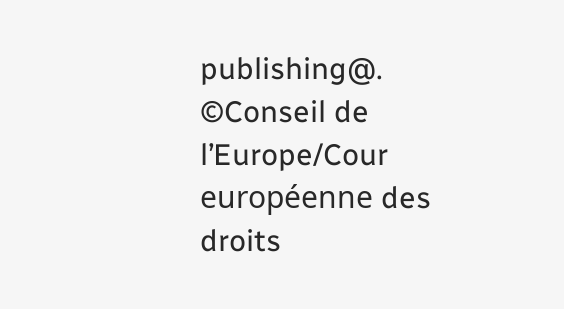publishing@.
©Conseil de l’Europe/Cour européenne des droits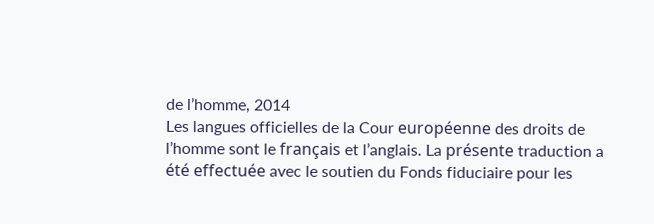de l’homme, 2014
Les langues officielles de la Cour européenne des droits de l’homme sont le français et l’anglais. La présente traduction a été effectuée avec le soutien du Fonds fiduciaire pour les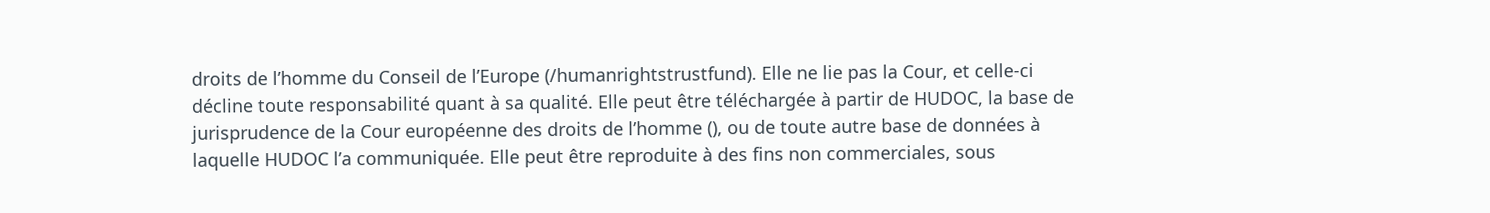droits de l’homme du Conseil de l’Europe (/humanrightstrustfund). Elle ne lie pas la Cour, et celle-ci décline toute responsabilité quant à sa qualité. Elle peut être téléchargée à partir de HUDOC, la base de jurisprudence de la Cour européenne des droits de l’homme (), ou de toute autre base de données à laquelle HUDOC l’a communiquée. Elle peut être reproduite à des fins non commerciales, sous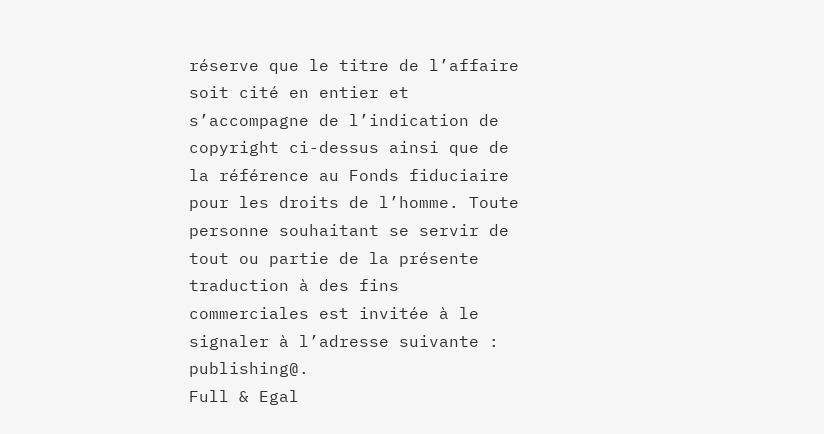réserve que le titre de l’affaire soit cité en entier et s’accompagne de l’indication de copyright ci-dessus ainsi que de la référence au Fonds fiduciaire pour les droits de l’homme. Toute personne souhaitant se servir de tout ou partie de la présente traduction à des fins commerciales est invitée à le signaler à l’adresse suivante : publishing@.
Full & Egal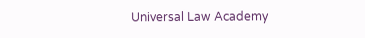Universal Law Academy